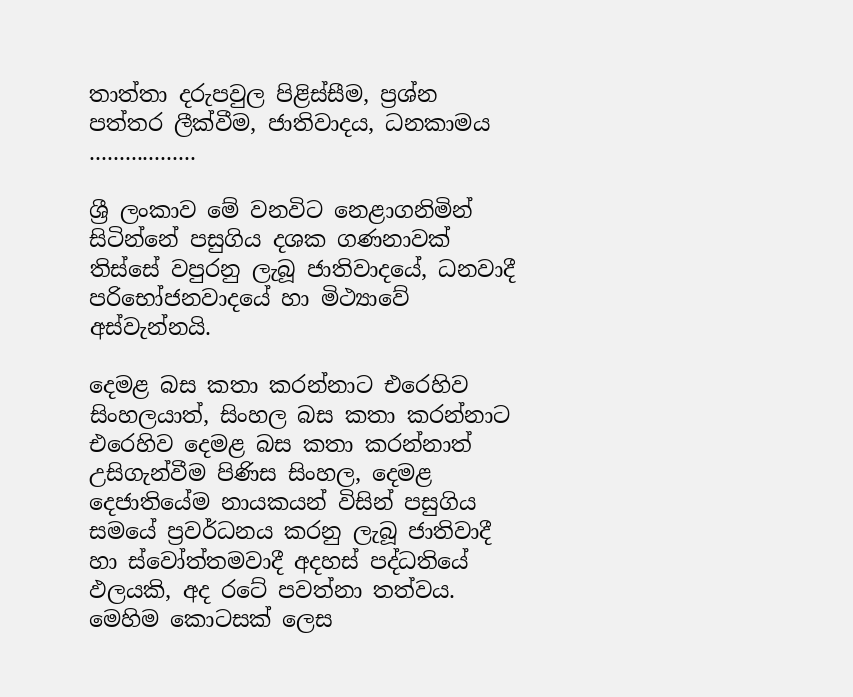තාත්තා දරුපවුල පිළිස්සීම, ප්‍රශ්න පත්තර ලීක්වීම, ජාතිවාදය, ධනකාමය ..................

ශ්‍රී ලංකාව මේ වනවිට නෙළාගනිමින් සිටින්නේ පසුගිය දශක ගණනාවක් තිස්සේ වපුරනු ලැබූ ජාතිවාදයේ, ධනවාදී පරිභෝජනවාදයේ හා මිථ්‍යාවේ අස්වැන්නයි.

දෙමළ බස කතා කරන්නාට එරෙහිව සිංහලයාත්, සිංහල බස කතා කරන්නාට එරෙහිව දෙමළ බස කතා කරන්නාත් උසිගැන්වීම පිණිස සිංහල, දෙමළ දෙජාතියේම නායකයන් විසින් පසුගිය සමයේ ප්‍රවර්ධනය කරනු ලැබූ ජාතිවාදී හා ස්වෝත්තමවාදී අදහස් පද්ධතියේ ඵලයකි, අද රටේ පවත්නා තත්වය. මෙහිම කොටසක් ලෙස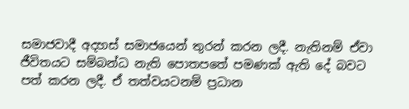සමාජවාදී අදහස් සමාජයෙන් තුරන් කරන ලදී. නැතිනම් ඒවා ජීවිතයට සම්බන්ධ නැති පොතපතේ පමණක් ඇති දේ බවට පත් කරන ලදී. ඒ තත්වයටනම් ප්‍රධාන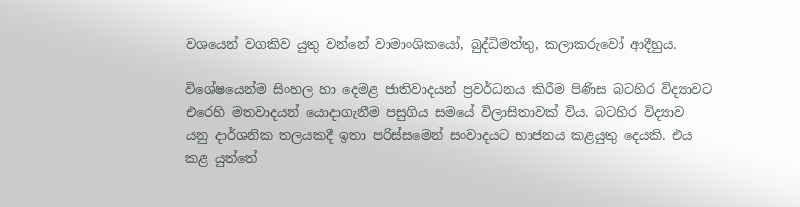වශයෙන් වගකිව යුතු වන්නේ වාමාංශිකයෝ, බුද්ධිමත්තු, කලාකරුවෝ ආදීහුය.

විශේෂයෙන්ම සිංහල හා දෙමළ ජාතිවාදයන් ප්‍රවර්ධනය කිරීම පිණිස බටහිර විද්‍යාවට එරෙහි මතවාදයන් යොදාගැනීම පසුගිය සමයේ විලාසිතාවක් විය. බටහිර විද්‍යාව යනු දාර්ශනික තලයකදී ඉතා පරිස්සමෙන් සංවාදයට භාජනය කළයුතු දෙයකි. එය කළ යුත්තේ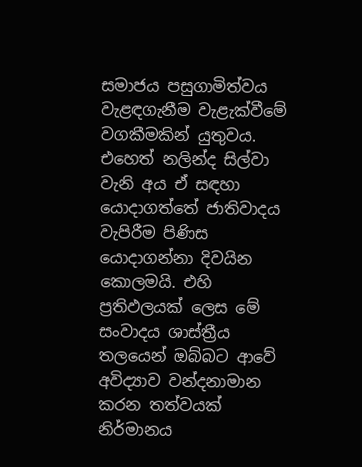සමාජය පසුගාමිත්වය වැළඳගැනීම වැළැක්වීමේ වගකීමකින් යුතුවය. එහෙත් නලින්ද සිල්වා වැනි අය ඒ සඳහා යොදාගත්තේ ජාතිවාදය වැපිරීම පිණිස යොදාගන්නා දිවයින කොලමයි. එහි ප්‍රතිඵලයක් ලෙස මේ සංවාදය ශාස්ත්‍රීය තලයෙන් ඔබ්බට ආවේ අවිද්‍යාව වන්දනාමාන කරන තත්වයක් නිර්මානය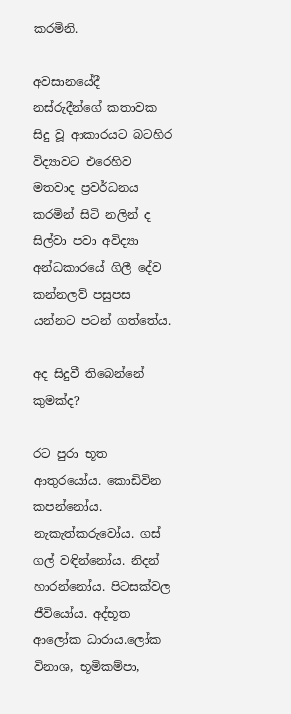කරමිනි.

අවසානයේදී නස්රුදීන්ගේ කතාවක සිදු වූ ආකාරයට බටහිර විද්‍යාවට එරෙහිව මතවාද ප්‍රවර්ධනය කරමින් සිටි නලින් ද සිල්වා පවා අවිද්‍යා අන්ධකාරයේ ගිලී දේව කන්නලව් පසුපස යන්නට පටන් ගත්තේය.

අද සිදුවී තිබෙන්නේ කුමක්ද?

රට පුරා භූත ආතුරයෝය. කොඩිවින කපන්නෝය. නැකැත්කරුවෝය. ගස් ගල් වඳින්නෝය. නිදන් හාරන්නෝය. පිටසක්වල ජීවියෝය. අද්භූත ආලෝක ධාරාය.ලෝක විනාශ, භූමිකම්පා,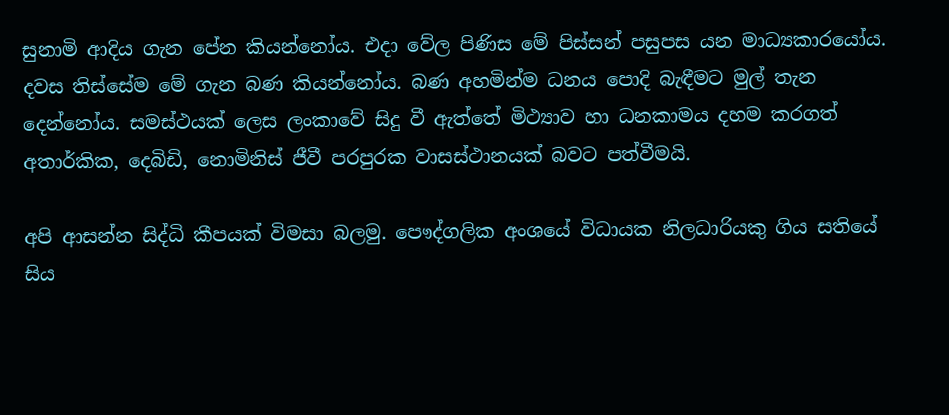සුනාමි ආදිය ගැන පේන කියන්නෝය. එදා වේල පිණිස මේ පිස්සන් පසුපස යන මාධ්‍යකාරයෝය. දවස තිස්සේම මේ ගැන බණ කියන්නෝය. බණ අහමින්ම ධනය පොදි බැඳීමට මුල් තැන දෙන්නෝය. සමස්ථයක් ලෙස ලංකාවේ සිදු වී ඇත්තේ මිථ්‍යාව හා ධනකාමය දහම කරගත් අතාර්කික, දෙබිඩි, නොමිනිස් ජීවී පරපුරක වාසස්ථානයක් බවට පත්වීමයි.

අපි ආසන්න සිද්ධි කීපයක් විමසා බලමු. පෞද්ගලික අංශයේ විධායක නිලධාරියකු ගිය සතියේ සිය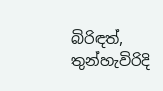බිරිඳත්, තුන්හැවිරිදි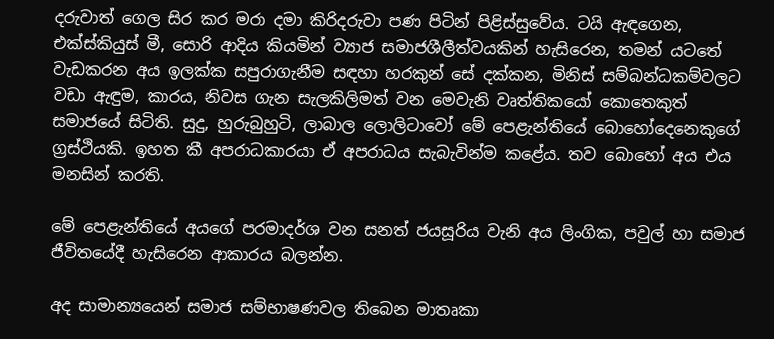දරුවාත් ගෙල සිර කර මරා දමා කිරිදරුවා පණ පිටින් පිළිස්සුවේය. ටයි ඇඳගෙන, එක්ස්කියුස් මී, සොරි ආදිය කියමින් ව්‍යාජ සමාජශීලීත්වයකින් හැසිරෙන, තමන් යටතේ වැඩකරන අය ඉලක්ක සපුරාගැනීම සඳහා හරකුන් සේ දක්කන, මිනිස් සම්බන්ධකම්වලට වඩා ඇඳුම, කාරය, නිවස ගැන සැලකිලිමත් වන මෙවැනි වෘත්තිකයෝ කොතෙකුත් සමාජයේ සිටිති. සුදු, හුරුබුහුටි, ලාබාල ලොලිටාවෝ මේ පෙළැන්තියේ බොහෝදෙනෙකුගේ ග්‍රස්ථියකි. ඉහත කී අපරාධකාරයා ඒ අපරාධය සැබැවින්ම කළේය. තව බොහෝ අය එය මනසින් කරති.

මේ පෙළැන්තියේ අයගේ පරමාදර්ශ වන සනත් ජයසූරිය වැනි අය ලිංගික, පවුල් හා සමාජ ජීවිතයේදී හැසිරෙන ආකාරය බලන්න.

අද සාමාන්‍යයෙන් සමාජ සම්භාෂණවල තිබෙන මාතෘකා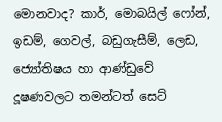මොනවාද? කාර්, මොබයිල් ෆෝන්, ඉඩම්, ගෙවල්, බඩුගැසීම්, ලෙඩ, ජ්‍යෝතිෂය හා ආණ්ඩුවේ දූෂණවලට තමන්ටත් සෙට්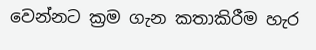වෙන්නට ක්‍රම ගැන කතාකිරීම හැර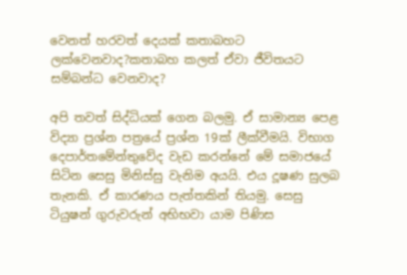වෙනත් හරවත් දෙයක් කතාබහට ලක්වෙනවාද?කතාබහ කලත් ඒවා ජීවිතයට සම්බන්ධ වෙනවාද?

අපි තවත් සිද්ධියක් ගෙන බලමු. ඒ සාමාන්‍ය පෙළ විද්‍යා ප්‍රශ්න පත්‍රයේ ප්‍රශ්න 19ක් ලීක්වීමයි. විභාග දෙපාර්තමේන්තුවේද වැඩ කරන්නේ මේ සමාජයේ සිටින සෙසු මිනිස්සු වැනිම අයයි. එය දූෂණ සුලබ තැනකි. ඒ කාරණය පැත්තකින් තියමු. සෙසු ටියුෂන් ගුරුවරුන් අභිභවා යාම පිණිස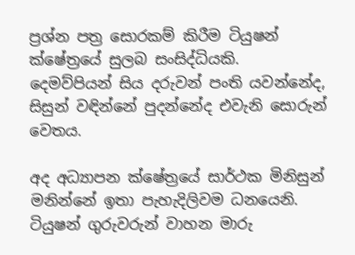ප්‍රශ්න පත්‍ර සොරකම් කිරීම ටියුෂන් ක්ෂේත්‍රයේ සුලබ සංසිද්ධියකි. දෙමව්පියන් සිය දරුවන් පංති යවන්නේද, සිසුන් වඳින්නේ පුදන්නේද එවැනි සොරුන් වෙතය.

අද අධ්‍යාපන ක්ෂේත්‍රයේ සාර්ථක මිනිසුන් මනින්නේ ඉතා පැහැදිලිවම ධනයෙනි. ටියුෂන් ගුරුවරුන් වාහන මාරු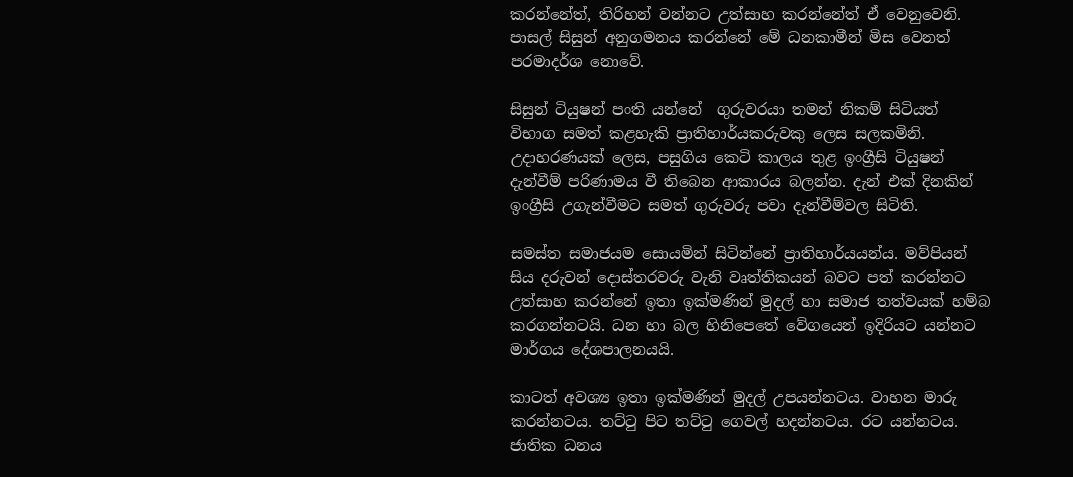කරන්නේත්, තිරිහන් වන්නට උත්සාහ කරන්නේත් ඒ වෙනුවෙනි. පාසල් සිසුන් අනුගමනය කරන්නේ මේ ධනකාමීන් මිස වෙනත් පරමාදර්ශ නොවේ.

සිසුන් ටියුෂන් පංති යන්නේ  ගුරුවරයා තමන් නිකම් සිටියත් විභාග සමත් කළහැකි ප්‍රාතිහාර්යකරුවකු ලෙස සලකමිනි. උදාහරණයක් ලෙස, පසුගිය කෙටි කාලය තුළ ඉංග්‍රීසි ටියුෂන් දැන්වීම් පරිණාමය වී තිබෙන ආකාරය බලන්න. දැන් එක් දිනකින් ඉංග්‍රීසි උගැන්වීමට සමත් ගුරුවරු පවා දැන්වීම්වල සිටිති.

සමස්ත සමාජයම ‍සොයමින් සිටින්නේ ප්‍රාතිහාර්යයන්ය. මව්පියන් සිය දරුවන් දොස්තරවරු වැනි වෘත්තිකයන් බවට පත් කරන්නට උත්සාහ කරන්නේ ඉතා ඉක්මණින් මුදල් හා සමාජ තත්වයක් හම්බ කරගන්නටයි. ධන හා බල හිනිපෙතේ වේගයෙන් ඉදිරියට යන්නට මාර්ගය දේශපාලනයයි.

කාටත් අවශ්‍ය ඉතා ඉක්මණින් මුදල් උපයන්නටය. වාහන මාරු කරන්නටය. තට්ටු පිට තට්ටු ගෙවල් හදන්නටය. රට යන්නටය. ජාතික ධනය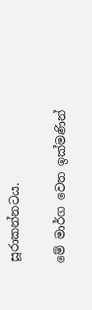සූරාකන්නටය.

මේ මාර්ග වෙත ඉක්මණින්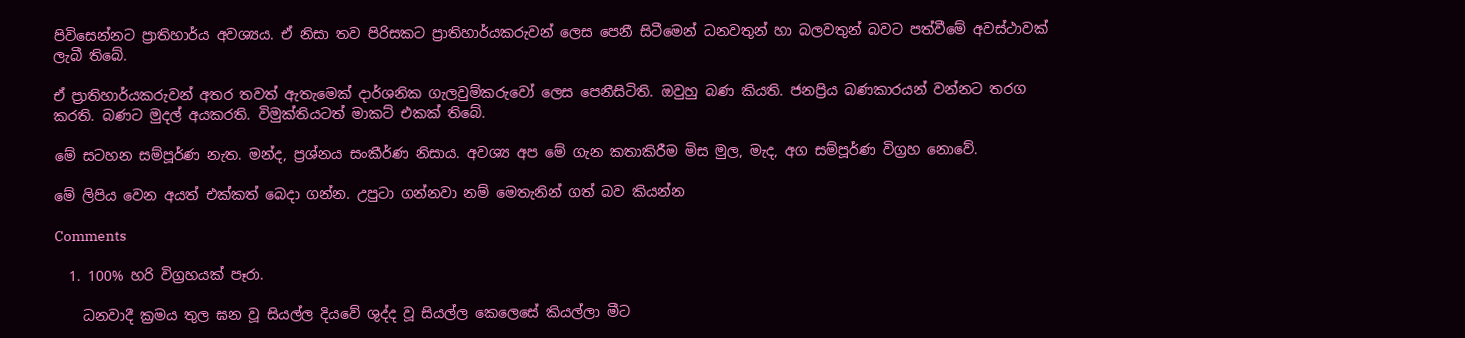පිවිසෙන්නට ප්‍රාතිහාර්ය අවශ්‍යය. ඒ නිසා තව පිරිසකට ප්‍රාතිහාර්යකරුවන් ලෙස පෙනී සිටීමෙන් ධනවතුන් හා බලවතුන් බවට පත්වීමේ අවස්ථාවක් ලැබී තිබේ.

ඒ ප්‍රාතිහාර්යකරුවන් අතර තවත් ඇතැමෙක් දාර්ශනික ගැලවුම්කරුවෝ ලෙස පෙනීසිටිති. ඔවුහු බණ කියති. ජනප්‍රිය බණකාරයන් වන්නට තරග කරති. බණට මුදල් අයකරති. විමුක්තියටත් මාකට් එකක් තිබේ.

මේ සටහන සම්පූර්ණ නැත. මන්ද, ප්‍රශ්නය සංකීර්ණ නිසාය. අවශ්‍ය අප මේ ගැන කතාකිරීම මිස මුල, මැද, අග සම්පූර්ණ විග්‍රහ නොවේ.

මේ ලිපිය වෙන අයත් එක්කත් බෙදා ගන්න. උපුටා ගන්නවා නම් ‍මෙතැනින් ගත් බව කියන්න

Comments

  1. 100% හරි විග්‍රහයක් පෑරා.

    ධනවාදී ක්‍රමය තුල ඝන වූ සියල්ල දියවේ ශුද්ද වූ සියල්ල කෙලෙසේ කියල්ලා මීට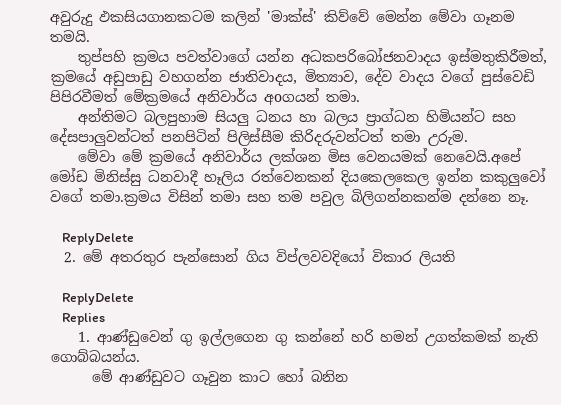අවුරුදු ඵකසියගානකටම කලින් 'මාක්ස්' කිව්වේ මෙන්න මේවා ගෑනම තමයි.
    තුප්පහි ක්‍රමය පවත්වාගේ යන්න අධකපරිබෝජනවාදය ඉස්මතුකිරීමත්, ක්‍රමයේ අඩුපාඩු වහගන්න ජාතිවාදය, මිත්‍යාව, දේව වාදය වගේ පුස්වෙඩි පිපිරවීමත් මේක්‍රමයේ අනිවාර්ය අoගයන් තමා.
    අන්තිමට බලපුහාම සියලු ධනය හා බලය ප්‍රාග්ධන හිමියන්ට සහ දේසපාලුවන්ටත් පනපිටින් පිලිස්සීම කිරිදරුවන්ටත් තමා උරුම.
    මේවා මේ ක්‍රමයේ අනිවාර්ය ලක්ශන මිස වෙනයමක් නෙවෙයි.අපේ මෝඩ මිනිස්සු ධනවාදී හෑලිය රත්වෙනකන් දියකෙලකෙල ඉන්න කකුලුවෝ වගේ තමා.ක්‍රමය විසින් තමා සහ තම පවුල බිලිගන්නකන්ම දන්නෙ නෑ.

    ReplyDelete
  2. මේ අතරතුර පැන්සොන් ගිය විප්ලවවදියෝ විකාර ලියති

    ReplyDelete
    Replies
    1. ආණ්ඩුවෙන් ගු ඉල්ලගෙන ගු කන්නේ හරි හමන් උගත්කමක් නැති ගොබ්බයන්ය.
      මේ ආණ්ඩුවට ගෑවුන කාට හෝ බනින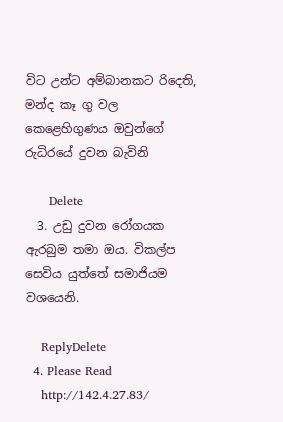විට උන්ට අම්බානකට රිදෙති, මන්ද කෑ ගු වල කෙළෙහිගුණය ඔවුන්ගේ රුධිරයේ දුවන බැවිනි

      Delete
  3. උඩු දුවන රෝගයක ඇරබුම තමා ඔය. විකල්ප සෙවිය යුත්තේ සමාජියම වශයෙනි.

    ReplyDelete
  4. Please Read
    http://142.4.27.83/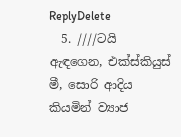ReplyDelete
  5. ////ටයි ඇඳගෙන, එක්ස්කියුස් මී, සොරි ආදිය කියමින් ව්‍යාජ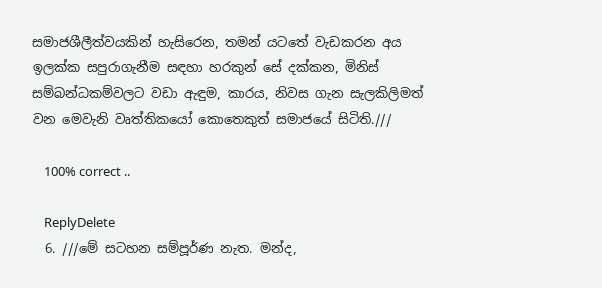සමාජශීලීත්වයකින් හැසිරෙන, තමන් යටතේ වැඩකරන අය ඉලක්ක සපුරාගැනීම සඳහා හරකුන් සේ දක්කන, මිනිස් සම්බන්ධකම්වලට වඩා ඇඳුම, කාරය, නිවස ගැන සැලකිලිමත් වන මෙවැනි වෘත්තිකයෝ කොතෙකුත් සමාජයේ සිටිති.///

    100% correct ..

    ReplyDelete
  6. ///මේ සටහන සම්පූර්ණ නැත. මන්ද,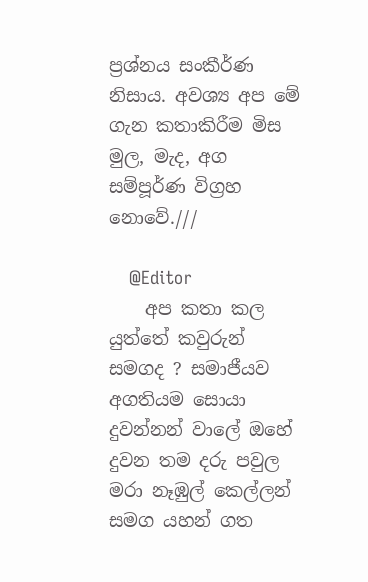ප්‍රශ්නය සංකීර්ණ නිසාය. අවශ්‍ය අප මේ ගැන කතාකිරීම මිස මුල, මැද, අග සම්පූර්ණ විග්‍රහ නොවේ.///

    @Editor
    අප කතා කල යුත්තේ කවුරුන් සමගද ? සමාජීයව අගතියම සොයා දුවන්නන් වාලේ ඔහේ දුවන තම දරු පවුල මරා නෑඹුල් කෙල්ලන් සමග යහන් ගත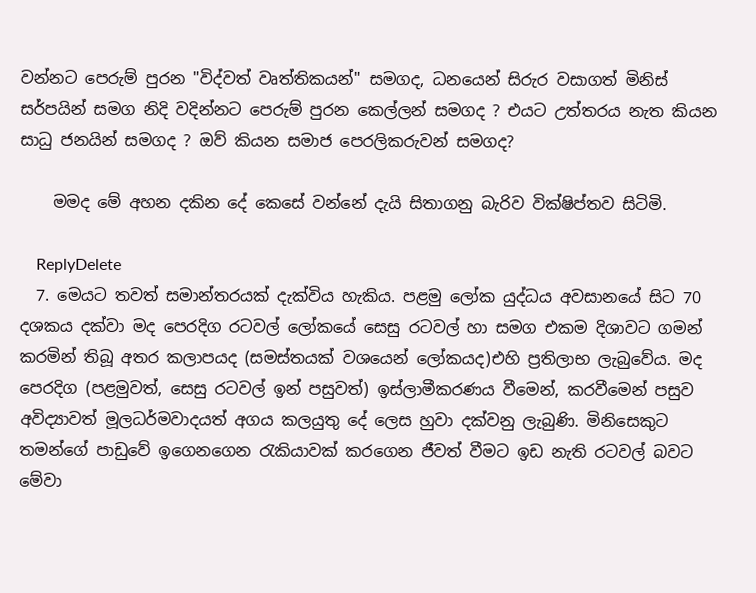වන්නට පෙරුම් පුරන "විද්වත් වෘත්තිකයන්" සමගද, ධනයෙන් සිරුර වසාගත් මිනිස් සර්පයින් සමග නිදි වදින්නට පෙරුම් පුරන කෙල්ලන් සමගද ? එයට උත්තරය නැත කියන සාධු ජනයින් සමගද ? ඔව් කියන සමාජ පෙරලිකරුවන් සමගද?

    මමද මේ අහන දකින දේ කෙසේ වන්නේ දැයි සිතාගනු බැරිව වික්ෂිප්තව සිටිමි.

    ReplyDelete
  7. මෙයට තවත් සමාන්තරයක් දැක්විය හැකිය. පළමු ලෝක යුද්ධය අවසානයේ සිට 70 දශකය දක්වා මද පෙරදිග රටවල් ලෝකයේ සෙසු රටවල් හා සමග එකම දිශාවට ගමන් කරමින් තිබූ අතර කලාපයද (සමස්තයක් වශයෙන් ලෝකයද)එහි ප්‍රතිලාභ ලැබුවේය. මද පෙරදිග (පළමුවත්, සෙසු රටවල් ඉන් පසුවත්) ඉස්ලාමීකරණය වීමෙන්, කරවීමෙන් පසුව අවිද්‍යාවත් මූලධර්මවාදයත් අගය කලයුතු දේ ලෙස හුවා දක්වනු ලැබුණි. මිනිසෙකුට තමන්ගේ පාඩුවේ ඉගෙනගෙන රැකියාවක් කරගෙන ජීවත් වීමට ඉඩ නැති රටවල් බවට මේවා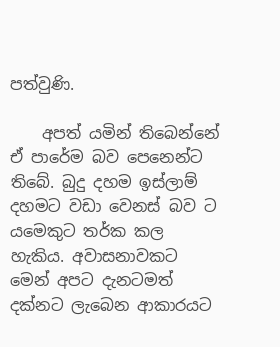පත්වුණි.

    අපත් යමින් තිබෙන්නේ ඒ පාරේම බව පෙනෙන්ට තිබේ. බුදු දහම ඉස්ලාම් දහමට වඩා වෙනස් බව ට යමෙකුට තර්ක කල හැකිය. අවාසනාවකට මෙන් අපට දැනටමත් දක්නට ලැබෙන ආකාරයට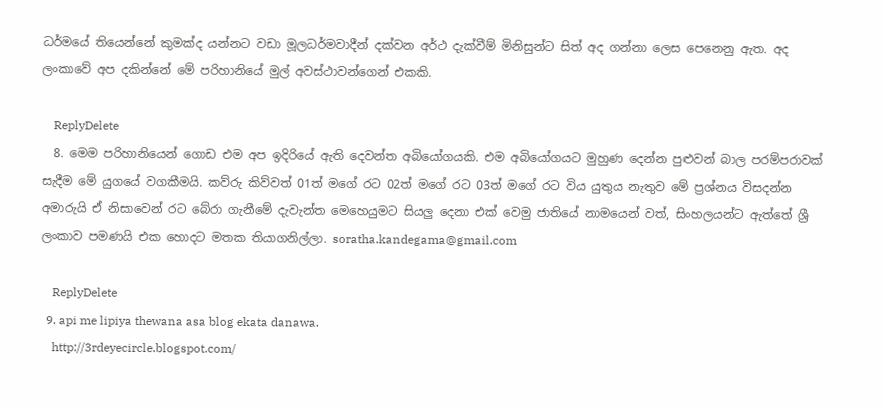ධර්මයේ තියෙන්නේ කුමක්ද යන්නට වඩා මූලධර්මවාදීන් දක්වන අර්ථ දැක්වීම් මිනිසුන්ට සිත් අද ගන්නා ලෙස පෙනෙනු ඇත. අද ලංකාවේ අප දකින්නේ මේ පරිහානියේ මුල් අවස්ථාවන්ගෙන් එකකි.

    ReplyDelete
  8. මෙම පරිහානියෙන් ගොඩ එම අප ඉදිරියේ ඇති දෙවන්ත අබියෝගයකි. එම අබියෝගයට මුහුණ දෙන්න පුළුවන් බාල පරම්පරාවක් සැදීම මේ යුගයේ වගකීමයි. කව්රු කිව්වත් 01ත් මගේ රට 02ත් මගේ රට 03ත් මගේ රට විය යුතුය නැතුව මේ ප්‍රශ්නය විසදන්න අමාරුයි ඒ නිසාවෙන් රට බේරා ගැනීමේ දැවැන්ත මෙහෙයුමට සියලු දෙනා එක් වෙමු ජාතියේ නාමයෙන් වත්, සිංහලයන්ට ඇත්තේ ශ්‍රී ලංකාව පමණයි එක හොදට මතක තියාගනිල්ලා. soratha.kandegama@gmail.com

    ReplyDelete
  9. api me lipiya thewana asa blog ekata danawa.
    http://3rdeyecircle.blogspot.com/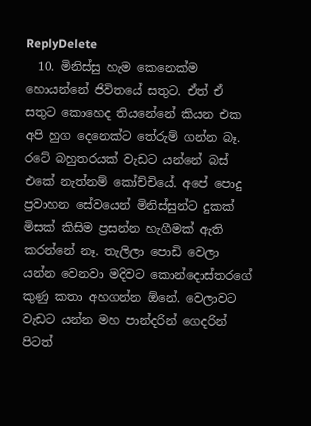ReplyDelete
  10. මිනිස්සු හැම කෙනෙක්ම හොයන්නේ ජිවිතයේ සතුට. ඒත් ඒ සතුට කොහෙද තියනේනේ කියන එක අපි හුග දෙනෙක්ට තේරුම් ගන්න බෑ. රටේ බහුතරයක් වැඩට යන්නේ බස් එකේ නැත්නම් කෝච්චියේ. අපේ පොදු ප්‍රවාහන සේවයෙන් මිනිස්සුන්ට දුකක් මිසක් කිසිම ප්‍රසන්න හැගීමක් ඇති කරන්නේ නෑ. තැලිලා පොඩි වෙලා යන්න වෙනවා මදිවට කොන්දොස්තරගේ කුණු කතා අහගන්න ඕනේ. වෙලාවට වැඩට යන්න මහ පාන්දරින් ගෙදරින් පිටත්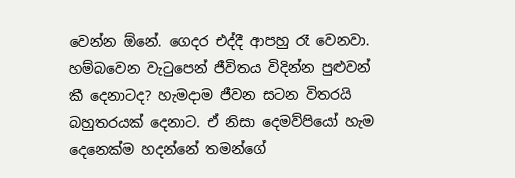වෙන්න ඕනේ. ගෙදර එද්දී ආපහු රෑ වෙනවා. හම්බවෙන වැටුපෙන් ජීවිතය විදින්න පුළුවන් කී දෙනාටද? හැමදාම ජීවන සටන විතරයි බහුතරයක් දෙනාට. ඒ නිසා දෙමව්පියෝ හැම දෙනෙක්ම හදන්නේ තමන්ගේ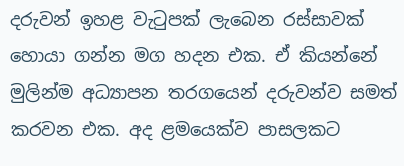දරුවන් ඉහළ වැටුපක් ලැබෙන රස්සාවක් හොයා ගන්න මග හදන එක. ඒ කියන්නේ මුලින්ම අධ්‍යාපන තරගයෙන් දරුවන්ව සමත් කරවන එක. අද ළමයෙක්ව පාසලකට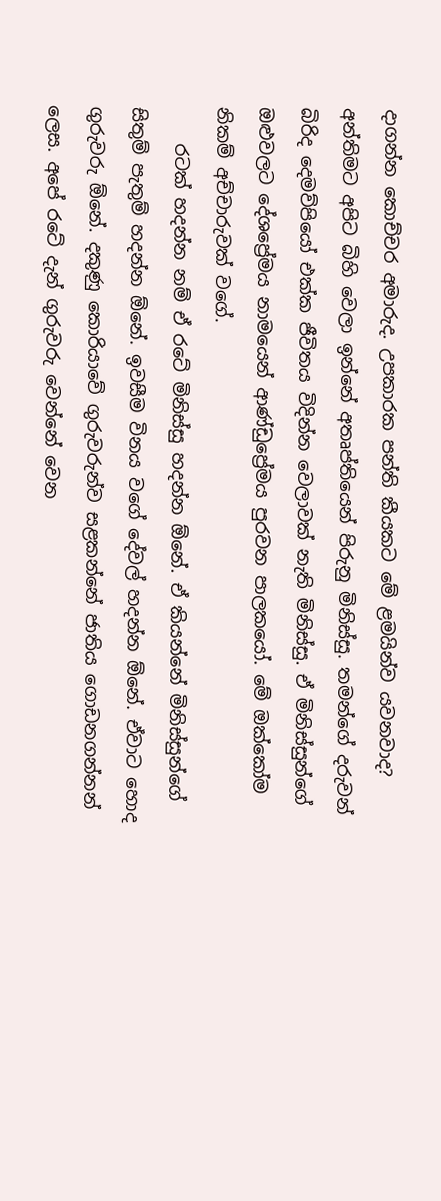දාගන්න කොච්චර අමාරුද. උපකාරක පන්ති කීයකට මේ ළමයින්ව යවනවාද? අන්තිමට අපිට බිහි වෙලා ඉන්නේ අතෘප්තියෙන් පිරුනු මිනිස්සු. තමන්ගේ දරුවන් බිරිද දෙමව්පියෝ එක්ක ජීවිතය විදින්න වෙලාවක් නැති මිනිස්සු. ඒ මිනිස්සුන්ගේ ඔළුවලට දේශප්‍රේමය නාමයෙන් ආණ්ඩුප්‍රේමය පුරවන පාලකයෝ. මේ ඔක්කෝම නිකම් අච්චාරුවක් වගේ.
    රටක් හදන්න නම් ඒ රටේ මිනිස්සු හදන්න ඕනේ. ඒ කියන්නේ මිනිස්සුන්ගේ සිතුම් පැතුම් හදන්න ඕනේ. ඉවසීම විනය වගේ දේවල් හදන්න ඕනේ. ඒවාට හොද ගුරුවරු ඕනේ. දකුණු කොරියාවේ ගුරුවරුන්ව සළකන්නේ ජාතිය ගොඩනගන්නන් ලෙස. අපේ රටේ දැන් ගුරුවරු වෙන්නේ වෙන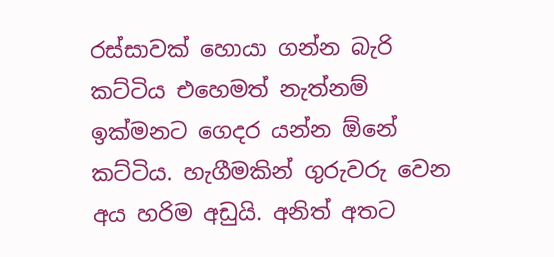රස්සාවක් හොයා ගන්න බැරි කට්ටිය එහෙමත් නැත්නම් ඉක්මනට ගෙදර යන්න ඕනේ කට්ටිය. හැගීමකින් ගුරුවරු වෙන අය හරිම අඩුයි. අනිත් අතට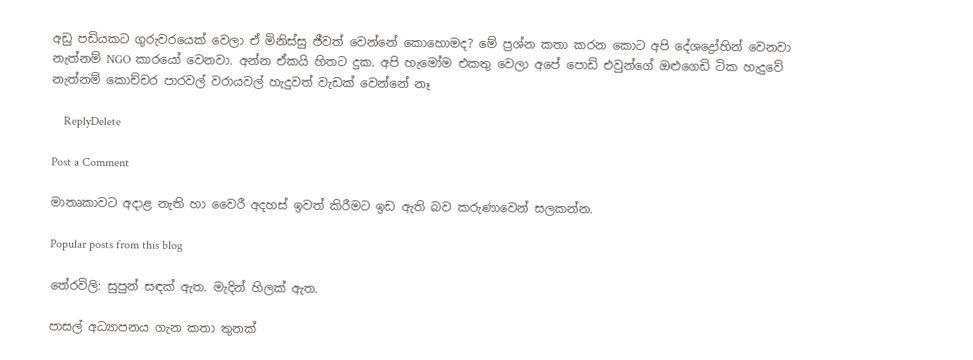අඩු පඩියකට ගුරුවරයෙක් වෙලා ඒ මිනිස්සු ජීවත් වෙන්නේ කොහොමද? මේ ප්‍රශ්න කතා කරන කොට අපි දේශද්‍රෝහින් වෙනවා නැත්නම් NGO කාරයෝ වෙනවා. අන්න ඒකයි හිතට දුක. අපි හැමෝම එකතු වෙලා අපේ පොඩි එවුන්ගේ ඔළුගෙඩි ටික හැදුවේ නැත්නම් කොච්චර පාරවල් වරායවල් හැදුවත් වැඩක් වෙන්නේ නෑ

    ReplyDelete

Post a Comment

මාතෘකාවට අදාළ නැති හා වෛරී අදහස් ඉවත් කිරීමට ඉඩ ඇති බව කරුණාවෙන් සලකන්න.

Popular posts from this blog

තේරවිලි: සුපුන් සඳක් ඇත. මැදින් හිලක් ඇත.

පාසල් අධ්‍යාපනය ගැන කතා තුනක්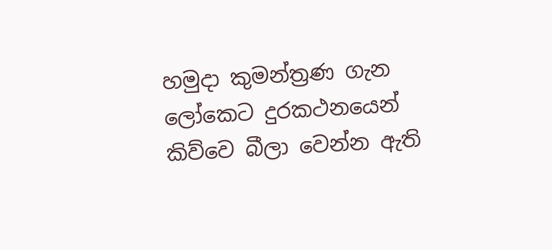හමුදා කුමන්ත්‍රණ ගැන ලෝකෙට දුරකථනයෙන් කිව්වෙ බීලා වෙන්න ඇති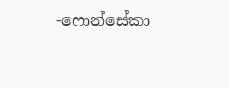-ෆොන්සේකා